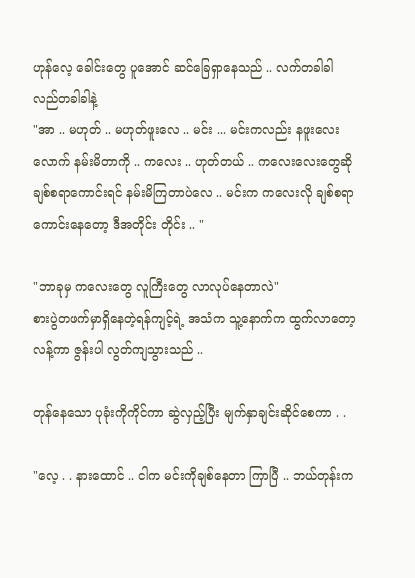ဟုန်လေ့ ခေါင်းတွေ ပူအောင် ဆင်ခြေရှာနေသည် .. လက်တခါခါ လည်တခါခါနဲ့
"အာ .. မဟုတ် .. မဟုတ်ဖူးလေ .. မင်း ... မင်းကလည်း နဖူးလေးလောက် နမ်းမိတာကို .. ကလေး .. ဟုတ်တယ် .. ကလေးလေးတွေဆို ချစ်စရာကောင်းရင် နမ်းမိကြတာပဲလေ .. မင်းက ကလေးလို ချစ်စရာကောင်းနေတော့ ဒီအတိုင်း တိုင်း .. "

"ဘာခုမှ ကလေးတွေ လူကြီးတွေ လာလုပ်နေတာလဲ"
စားပွဲတဖက်မှာရှိနေတဲ့ရန်ကျင့်ရဲ့ အသံက သူ့နောက်က ထွက်လာတော့ လန့်ကာ ဇွန်းပါ လွတ်ကျသွားသည် ..

တုန်နေသော ပုခုံးကိုကိုင်ကာ ဆွဲလှည့်ပြီး မျက်နှာချင်းဆိုင်စေကာ . .

"လေ့ . . နားထောင် .. ငါက မင်းကိုချစ်နေတာ ကြာပြီ .. ဘယ်တုန်းက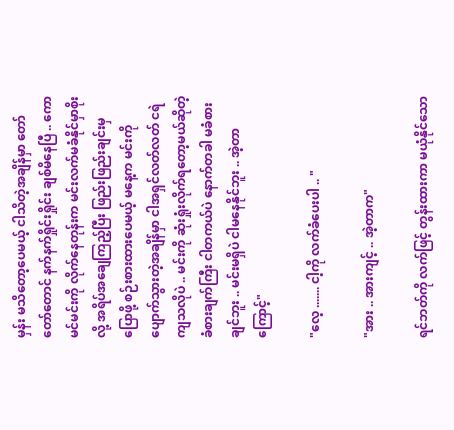မှန်း မသိတော့ပေမယ့် ငါသိတဲ့အချိန်မှာ တော်တော်တောင် နက်နက်ရှိုင်းရှိုင်း ချစ်မိနေပြီ .. ကောမင်မင်းကို လိုက်နေတုန်းက မင်းလက်မခံနိုင်မှာစိုးလို့ အရိပ်အချေကြည့်ပြီး ဖြည်းဖြည်းချင်းမှ ပြောဖို့ စဉ်းစားထားပေမယ့် မနေ့က မင်းကို ပျောက်သွားတဲ့အချိန်မှာ ငါအရှင်လတ်လတ် ငရဲ ကျသလိုပဲ .. မင်းကို ဆုံးရှုံးလိုက်ရတော့မယ်ဆိုတဲ့ ခံစားချက်ကြီး ငါတကယ်ပဲ နောက်တခါ မခံစားချင်ဘူး .. မင်းမရှိပဲ ငါမနေနိုင်ဘူး .. အဲ့တာကြောင့်"

"လေ့ ....... ငါ့ကို လက်ခံပေးပါ .. "

"အား .. အားကျင့် .. အဲ့တာက"

ရင်ဘတ်ကို လက်ဖြင့် တွန်းထားကာ မယုံနိုင်သော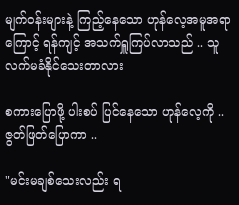မျက်ဝန်းများနဲ့ ကြည့်နေသော ဟုန်လေ့အမူအရာကြောင့် ရန်ကျင့် အသက်ရှူကြပ်လာသည် .. သူ လက်မခံနိုင်သေးတာလား

စကားပြောဖို့ ပါးစပ် ပြင်နေသော ဟုန်လေ့ကို .. ဇွတ်ဖြတ်ပြောကာ ..

"မင်းမချစ်သေးလည်း ရ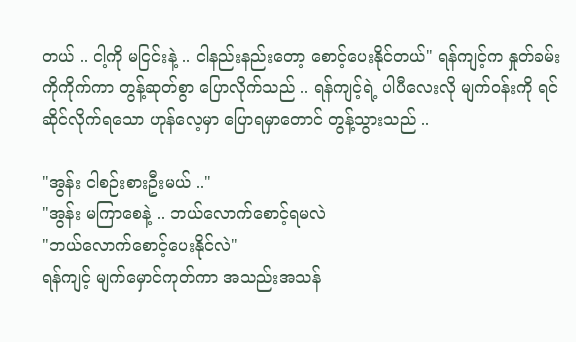တယ် .. ငါ့ကို မငြင်းနဲ့ .. ငါနည်းနည်းတော့ စောင့်ပေးနိုင်တယ်" ရန်ကျင့်က နှုတ်ခမ်းကိုကိုက်ကာ တွန့်ဆုတ်စွာ ပြောလိုက်သည် .. ရန်ကျင့်ရဲ့ ပါပီလေးလို မျက်ဝန်းကို ရင်ဆိုင်လိုက်ရသော ဟုန်လေ့မှာ ပြောရမှာတောင် တွန့်သွားသည် ..

"အွန်း ငါစဉ်းစားဦးမယ် .."
"အွန်း မကြာစေနဲ့ .. ဘယ်လောက်စောင့်ရမလဲ
"ဘယ်လောက်စောင့်ပေးနိုင်လဲ"
ရန်ကျင့် မျက်မှောင်ကုတ်ကာ အသည်းအသန်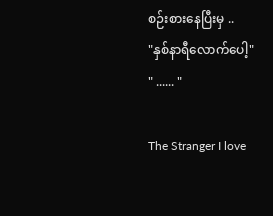စဉ်းစားနေပြီးမှ ..
"နှစ်နာရီလောက်ပေါ့"
" ...... "

The Stranger I love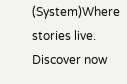(System)Where stories live. Discover now